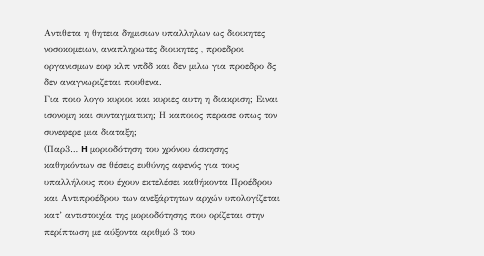Αντιθετα η θητεια δημισιων υπαλληλων ως διοικητες νοσοκομειων, αναπληρωτες διοικητες , προεδροι οργανισμων εοφ κλπ νπδδ και δεν μιλω για προεδρο δς δεν αναγνωριζεται πουθενα.
Για ποιο λογο κυριοι και κυριες αυτη η διακριση; Ειναι ισονομη και συνταγματικη; Η καποιος περασε οπως τον συνεφερε μια διαταξη;
(Παρ3… H μοριοδότηση του χρόνου άσκησης καθηκόντων σε θέσεις ευθύνης αφενός για τους υπαλλήλους που έχουν εκτελέσει καθήκοντα Προέδρου και Αντιπροέδρου των ανεξάρτητων αρχών υπολογίζεται κατ’ αντιστοιχία της μοριοδότησης που ορίζεται στην περίπτωση με αύξοντα αριθμό 3 του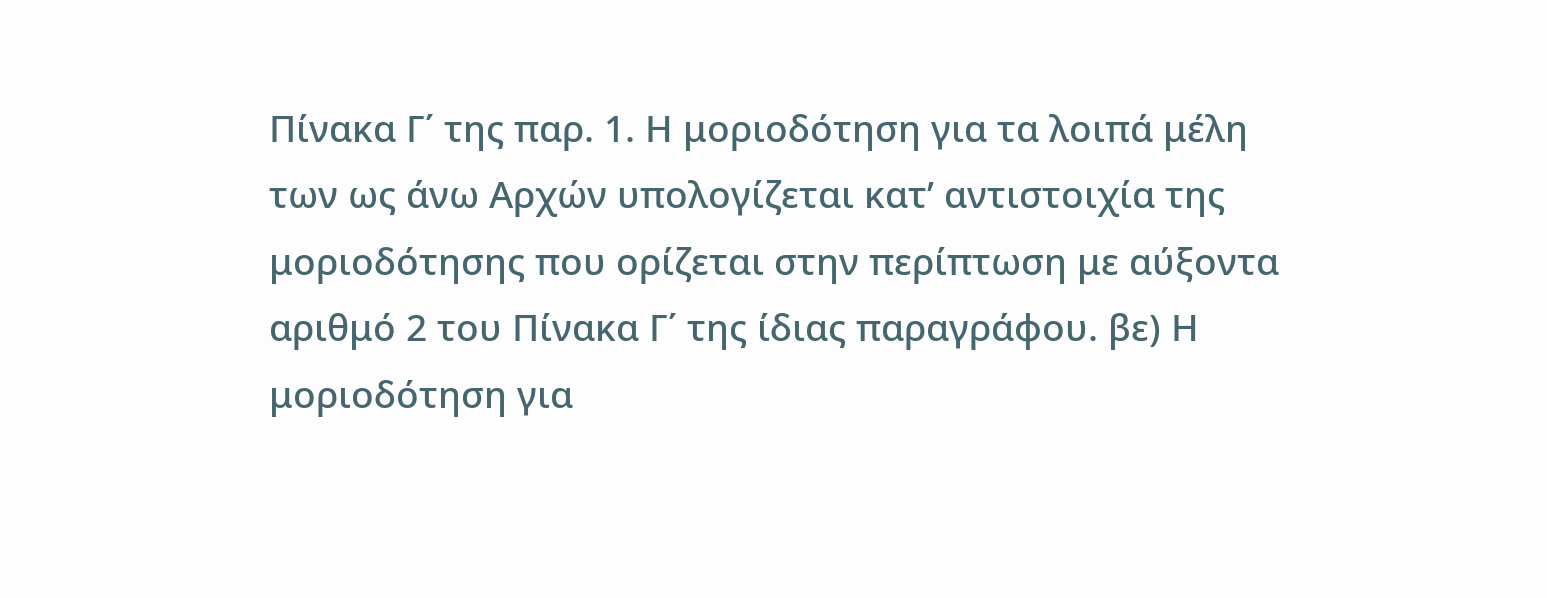Πίνακα Γ΄ της παρ. 1. Η μοριοδότηση για τα λοιπά μέλη των ως άνω Αρχών υπολογίζεται κατ’ αντιστοιχία της μοριοδότησης που ορίζεται στην περίπτωση με αύξοντα αριθμό 2 του Πίνακα Γ΄ της ίδιας παραγράφου. βε) Η μοριοδότηση για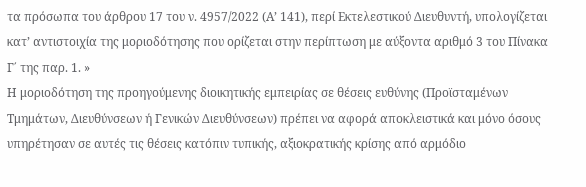τα πρόσωπα του άρθρου 17 του ν. 4957/2022 (Α’ 141), περί Εκτελεστικού Διευθυντή, υπολογίζεται κατ’ αντιστοιχία της μοριοδότησης που ορίζεται στην περίπτωση με αύξοντα αριθμό 3 του Πίνακα Γ΄ της παρ. 1. »
Η μοριοδότηση της προηγούμενης διοικητικής εμπειρίας σε θέσεις ευθύνης (Προϊσταμένων Τμημάτων, Διευθύνσεων ή Γενικών Διευθύνσεων) πρέπει να αφορά αποκλειστικά και μόνο όσους υπηρέτησαν σε αυτές τις θέσεις κατόπιν τυπικής, αξιοκρατικής κρίσης από αρμόδιο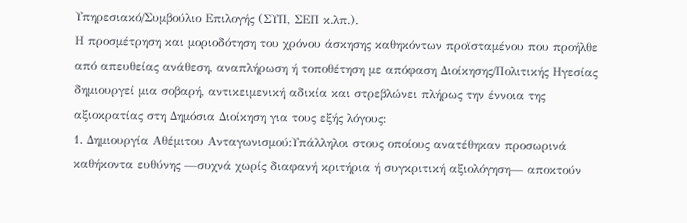Υπηρεσιακό/Συμβούλιο Επιλογής (ΣΥΠ, ΣΕΠ κ.λπ.).
Η προσμέτρηση και μοριοδότηση του χρόνου άσκησης καθηκόντων προϊσταμένου που προήλθε από απευθείας ανάθεση, αναπλήρωση ή τοποθέτηση με απόφαση Διοίκησης/Πολιτικής Ηγεσίας δημιουργεί μια σοβαρή, αντικειμενική αδικία και στρεβλώνει πλήρως την έννοια της αξιοκρατίας στη Δημόσια Διοίκηση για τους εξής λόγους:
1. Δημιουργία Αθέμιτου Ανταγωνισμού:Υπάλληλοι στους οποίους ανατέθηκαν προσωρινά καθήκοντα ευθύνης —συχνά χωρίς διαφανή κριτήρια ή συγκριτική αξιολόγηση— αποκτούν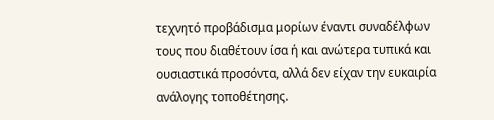τεχνητό προβάδισμα μορίων έναντι συναδέλφων τους που διαθέτουν ίσα ή και ανώτερα τυπικά και ουσιαστικά προσόντα, αλλά δεν είχαν την ευκαιρία ανάλογης τοποθέτησης.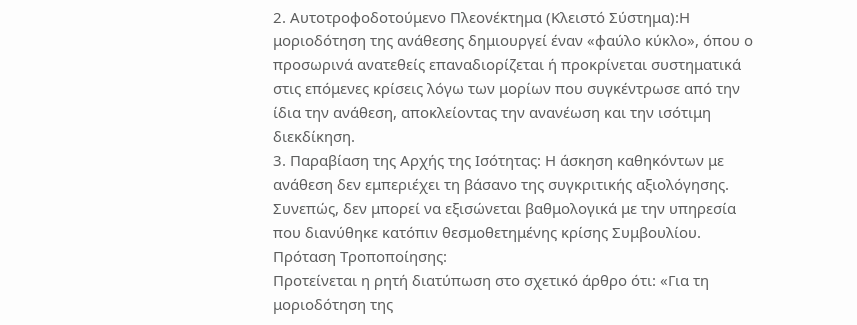2. Αυτοτροφοδοτούμενο Πλεονέκτημα (Κλειστό Σύστημα):Η μοριοδότηση της ανάθεσης δημιουργεί έναν «φαύλο κύκλο», όπου ο προσωρινά ανατεθείς επαναδιορίζεται ή προκρίνεται συστηματικά στις επόμενες κρίσεις λόγω των μορίων που συγκέντρωσε από την ίδια την ανάθεση, αποκλείοντας την ανανέωση και την ισότιμη διεκδίκηση.
3. Παραβίαση της Αρχής της Ισότητας: Η άσκηση καθηκόντων με ανάθεση δεν εμπεριέχει τη βάσανο της συγκριτικής αξιολόγησης. Συνεπώς, δεν μπορεί να εξισώνεται βαθμολογικά με την υπηρεσία που διανύθηκε κατόπιν θεσμοθετημένης κρίσης Συμβουλίου.
Πρόταση Τροποποίησης:
Προτείνεται η ρητή διατύπωση στο σχετικό άρθρο ότι: «Για τη μοριοδότηση της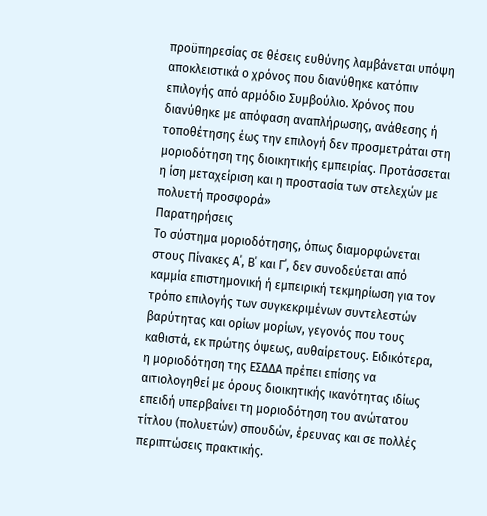προϋπηρεσίας σε θέσεις ευθύνης λαμβάνεται υπόψη αποκλειστικά ο χρόνος που διανύθηκε κατόπιν επιλογής από αρμόδιο Συμβούλιο. Χρόνος που διανύθηκε με απόφαση αναπλήρωσης, ανάθεσης ή τοποθέτησης έως την επιλογή δεν προσμετράται στη μοριοδότηση της διοικητικής εμπειρίας. Προτάσσεται η ίση μεταχείριση και η προστασία των στελεχών με πολυετή προσφορά»
Παρατηρήσεις
Το σύστημα μοριοδότησης, όπως διαμορφώνεται στους Πίνακες Α΄, Β΄ και Γ΄, δεν συνοδεύεται από καμμία επιστημονική ή εμπειρική τεκμηρίωση για τον τρόπο επιλογής των συγκεκριμένων συντελεστών βαρύτητας και ορίων μορίων, γεγονός που τους καθιστά, εκ πρώτης όψεως, αυθαίρετους. Ειδικότερα, η μοριοδότηση της ΕΣΔΔΑ πρέπει επίσης να αιτιολογηθεί με όρους διοικητικής ικανότητας ιδίως επειδή υπερβαίνει τη μοριοδότηση του ανώτατου τίτλου (πολυετών) σπουδών, έρευνας και σε πολλές περιπτώσεις πρακτικής.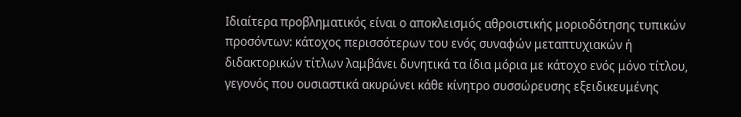Ιδιαίτερα προβληματικός είναι ο αποκλεισμός αθροιστικής μοριοδότησης τυπικών προσόντων: κάτοχος περισσότερων του ενός συναφών μεταπτυχιακών ή διδακτορικών τίτλων λαμβάνει δυνητικά τα ίδια μόρια με κάτοχο ενός μόνο τίτλου, γεγονός που ουσιαστικά ακυρώνει κάθε κίνητρο συσσώρευσης εξειδικευμένης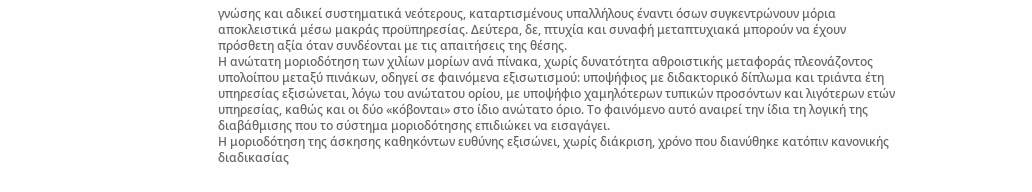γνώσης και αδικεί συστηματικά νεότερους, καταρτισμένους υπαλλήλους έναντι όσων συγκεντρώνουν μόρια αποκλειστικά μέσω μακράς προϋπηρεσίας. Δεύτερα, δε, πτυχία και συναφή μεταπτυχιακά μπορούν να έχουν πρόσθετη αξία όταν συνδέονται με τις απαιτήσεις της θέσης.
Η ανώτατη μοριοδότηση των χιλίων μορίων ανά πίνακα, χωρίς δυνατότητα αθροιστικής μεταφοράς πλεονάζοντος υπολοίπου μεταξύ πινάκων, οδηγεί σε φαινόμενα εξισωτισμού: υποψήφιος με διδακτορικό δίπλωμα και τριάντα έτη υπηρεσίας εξισώνεται, λόγω του ανώτατου ορίου, με υποψήφιο χαμηλότερων τυπικών προσόντων και λιγότερων ετών υπηρεσίας, καθώς και οι δύο «κόβονται» στο ίδιο ανώτατο όριο. Το φαινόμενο αυτό αναιρεί την ίδια τη λογική της διαβάθμισης που το σύστημα μοριοδότησης επιδιώκει να εισαγάγει.
Η μοριοδότηση της άσκησης καθηκόντων ευθύνης εξισώνει, χωρίς διάκριση, χρόνο που διανύθηκε κατόπιν κανονικής διαδικασίας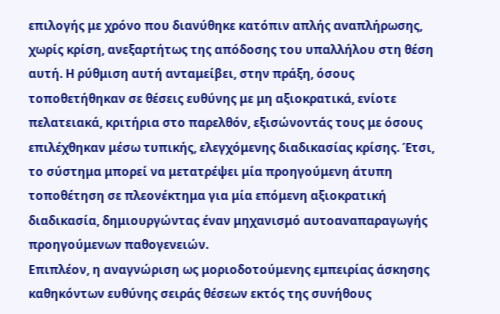επιλογής με χρόνο που διανύθηκε κατόπιν απλής αναπλήρωσης, χωρίς κρίση, ανεξαρτήτως της απόδοσης του υπαλλήλου στη θέση αυτή. Η ρύθμιση αυτή ανταμείβει, στην πράξη, όσους τοποθετήθηκαν σε θέσεις ευθύνης με μη αξιοκρατικά, ενίοτε πελατειακά, κριτήρια στο παρελθόν, εξισώνοντάς τους με όσους επιλέχθηκαν μέσω τυπικής, ελεγχόμενης διαδικασίας κρίσης. Έτσι, το σύστημα μπορεί να μετατρέψει μία προηγούμενη άτυπη τοποθέτηση σε πλεονέκτημα για μία επόμενη αξιοκρατική διαδικασία, δημιουργώντας έναν μηχανισμό αυτοαναπαραγωγής προηγούμενων παθογενειών.
Επιπλέον, η αναγνώριση ως μοριοδοτούμενης εμπειρίας άσκησης καθηκόντων ευθύνης σειράς θέσεων εκτός της συνήθους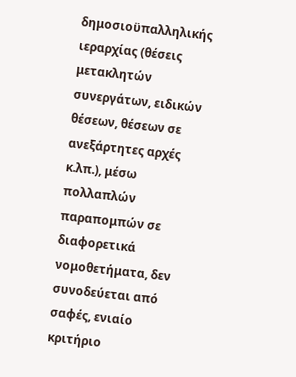δημοσιοϋπαλληλικής ιεραρχίας (θέσεις μετακλητών συνεργάτων, ειδικών θέσεων, θέσεων σε ανεξάρτητες αρχές κ.λπ.), μέσω πολλαπλών παραπομπών σε διαφορετικά νομοθετήματα, δεν συνοδεύεται από σαφές, ενιαίο κριτήριο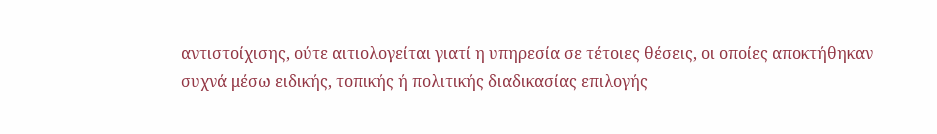αντιστοίχισης, ούτε αιτιολογείται γιατί η υπηρεσία σε τέτοιες θέσεις, οι οποίες αποκτήθηκαν συχνά μέσω ειδικής, τοπικής ή πολιτικής διαδικασίας επιλογής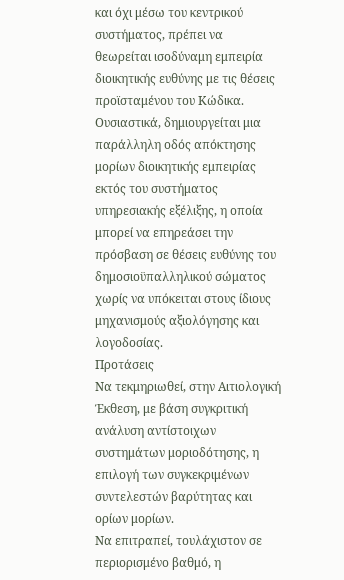και όχι μέσω του κεντρικού συστήματος, πρέπει να θεωρείται ισοδύναμη εμπειρία διοικητικής ευθύνης με τις θέσεις προϊσταμένου του Κώδικα. Ουσιαστικά, δημιουργείται μια παράλληλη οδός απόκτησης μορίων διοικητικής εμπειρίας εκτός του συστήματος υπηρεσιακής εξέλιξης, η οποία μπορεί να επηρεάσει την πρόσβαση σε θέσεις ευθύνης του δημοσιοϋπαλληλικού σώματος χωρίς να υπόκειται στους ίδιους μηχανισμούς αξιολόγησης και λογοδοσίας.
Προτάσεις
Να τεκμηριωθεί, στην Αιτιολογική Έκθεση, με βάση συγκριτική ανάλυση αντίστοιχων συστημάτων μοριοδότησης, η επιλογή των συγκεκριμένων συντελεστών βαρύτητας και ορίων μορίων.
Να επιτραπεί, τουλάχιστον σε περιορισμένο βαθμό, η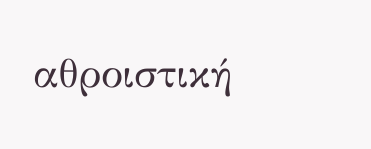αθροιστική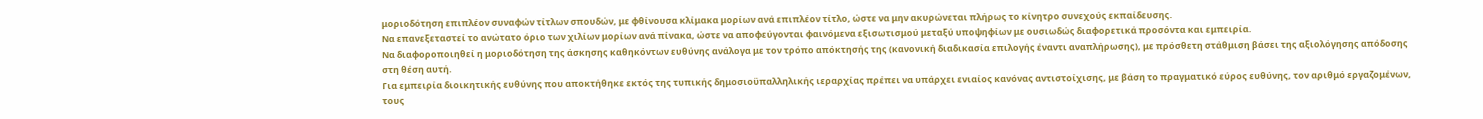μοριοδότηση επιπλέον συναφών τίτλων σπουδών, με φθίνουσα κλίμακα μορίων ανά επιπλέον τίτλο, ώστε να μην ακυρώνεται πλήρως το κίνητρο συνεχούς εκπαίδευσης.
Να επανεξεταστεί το ανώτατο όριο των χιλίων μορίων ανά πίνακα, ώστε να αποφεύγονται φαινόμενα εξισωτισμού μεταξύ υποψηφίων με ουσιωδώς διαφορετικά προσόντα και εμπειρία.
Να διαφοροποιηθεί η μοριοδότηση της άσκησης καθηκόντων ευθύνης ανάλογα με τον τρόπο απόκτησής της (κανονική διαδικασία επιλογής έναντι αναπλήρωσης), με πρόσθετη στάθμιση βάσει της αξιολόγησης απόδοσης στη θέση αυτή.
Για εμπειρία διοικητικής ευθύνης που αποκτήθηκε εκτός της τυπικής δημοσιοϋπαλληλικής ιεραρχίας πρέπει να υπάρχει ενιαίος κανόνας αντιστοίχισης, με βάση το πραγματικό εύρος ευθύνης, τον αριθμό εργαζομένων, τους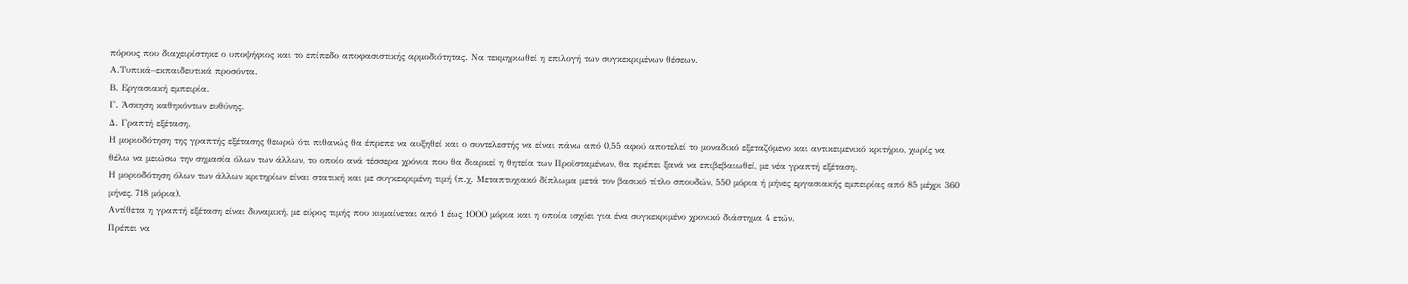πόρους που διαχειρίστηκε ο υποψήφιος και το επίπεδο αποφασιστικής αρμοδιότητας. Να τεκμηριωθεί η επιλογή των συγκεκριμένων θέσεων.
Α.Τυπικά–εκπαιδευτικά προσόντα.
Β. Εργασιακή εμπειρία.
Γ. Άσκηση καθηκόντων ευθύνης.
Δ. Γραπτή εξέταση.
Η μοριοδότηση της γραπτής εξέτασης θεωρώ ότι πιθανώς θα έπρεπε να αυξηθεί και ο συντελεστής να είναι πάνω από 0,55 αφού αποτελεί το μοναδικό εξεταζόμενο και αντικειμενικό κριτήριο, χωρίς να θέλω να μειώσω την σημασία όλων των άλλων, το οποίο ανά τέσσερα χρόνια που θα διαρκεί η θητεία των Προϊσταμένων, θα πρέπει ξανά να επιβεβαιωθεί, με νέα γραπτή εξέταση.
Η μοριοδότηση όλων των άλλων κριτηρίων είναι στατική και με συγκεκριμένη τιμή (π.χ. Μεταπτυχιακό δίπλωμα μετά τον βασικό τίτλο σπουδών, 550 μόρια ή μήνες εργασιακής εμπειρίας από 85 μέχρι 360 μήνες, 718 μόρια).
Αντίθετα η γραπτή εξέταση είναι δυναμική, με εύρος τιμής που κυμαίνεται από 1 έως 1ΟΟΟ μόρια και η οποία ισχύει για ένα συγκεκριμένο χρονικό διάστημα 4 ετών.
Πρέπει να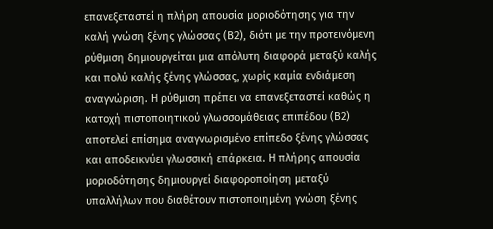επανεξεταστεί η πλήρη απουσία μοριοδότησης για την καλή γνώση ξένης γλώσσας (Β2), διότι με την προτεινόμενη ρύθμιση δημιουργείται μια απόλυτη διαφορά μεταξύ καλής και πολύ καλής ξένης γλώσσας, χωρίς καμία ενδιάμεση αναγνώριση. Η ρύθμιση πρέπει να επανεξεταστεί καθώς η κατοχή πιστοποιητικού γλωσσομάθειας επιπέδου (Β2) αποτελεί επίσημα αναγνωρισμένο επίπεδο ξένης γλώσσας και αποδεικνύει γλωσσική επάρκεια. Η πλήρης απουσία μοριοδότησης δημιουργεί διαφοροποίηση μεταξύ υπαλλήλων που διαθέτουν πιστοποιημένη γνώση ξένης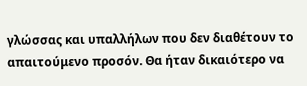γλώσσας και υπαλλήλων που δεν διαθέτουν το απαιτούμενο προσόν. Θα ήταν δικαιότερο να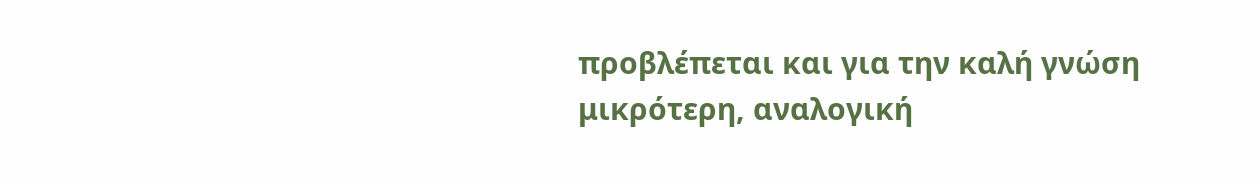προβλέπεται και για την καλή γνώση μικρότερη, αναλογική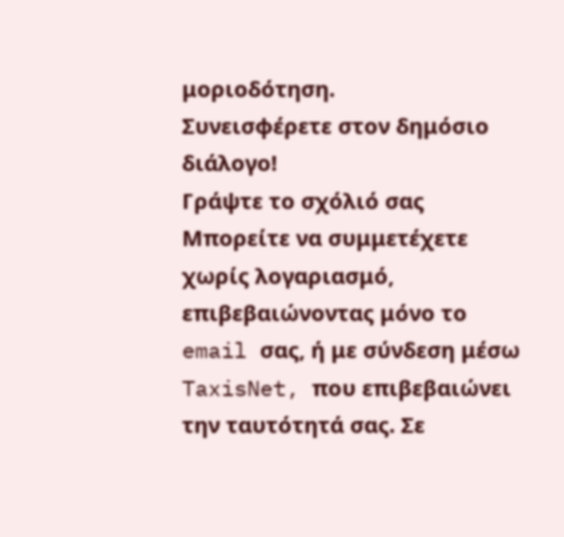μοριοδότηση.
Συνεισφέρετε στον δημόσιο διάλογο!
Γράψτε το σχόλιό σας
Μπορείτε να συμμετέχετε χωρίς λογαριασμό, επιβεβαιώνοντας μόνο το email σας, ή με σύνδεση μέσω TaxisNet, που επιβεβαιώνει την ταυτότητά σας. Σε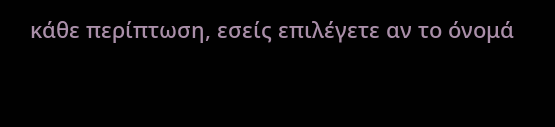κάθε περίπτωση, εσείς επιλέγετε αν το όνομά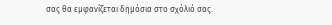σας θα εμφανίζεται δημόσια στο σχόλιό σας.